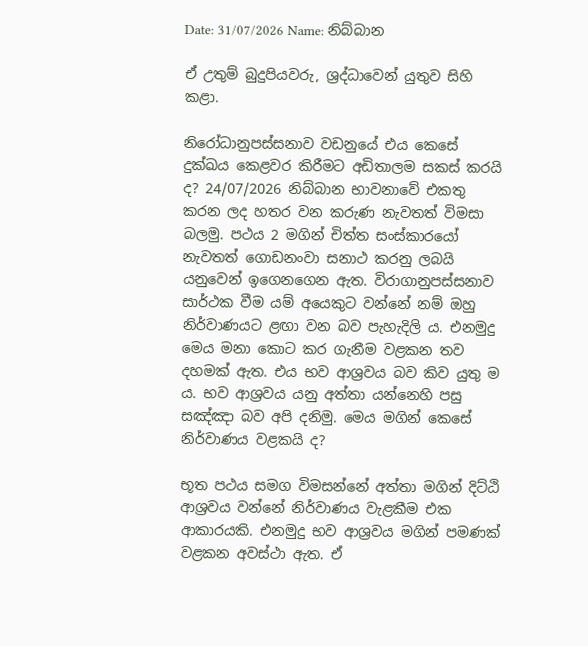Date: 31/07/2026 Name: නිබ්බාන

ඒ උතුම් බුදුපියවරු, ශ්‍රද්ධාවෙන් යුතුව සිහි කළා.

නිරෝධානුපස්සනාව වඩනුයේ එය කෙසේ දුක්ඛය කෙළවර කිරීමට අඩිතාලම සකස් කරයි ද? 24/07/2026 නිබ්බාන භාවනාවේ එකතු කරන ලද හතර වන කරුණ නැවතත් විමසා බලමු. පථය 2 මගින් චිත්ත සංස්කාරයෝ නැවතත් ගොඩනංවා සනාථ කරනු ලබයි යනුවෙන් ඉගෙනගෙන ඇත. විරාගානුපස්සනාව සාර්ථක වීම යම් අයෙකුට වන්නේ නම් ඔහු නිර්වාණයට ළඟා වන බව පැහැදිලි ය. එනමුදු මෙය මනා කොට කර ගැනීම වළකන තව දහමක් ඇත. එය භව ආශ්‍රවය බව කිව යුතු ම ය. භව ආශ්‍රවය යනු අත්තා යන්නෙහි පසු සඤ්ඤා බව අපි දනිමු. මෙය මගින් කෙසේ නිර්වාණය වළකයි ද?

භූත පථය සමග විමසන්නේ අත්තා මගින් දිට්ඨි ආශ්‍රවය වන්නේ නිර්වාණය වැළකීම එක ආකාරයකි. එනමුදු භව ආශ්‍රවය මගින් පමණක් වළකන අවස්ථා ඇත. ඒ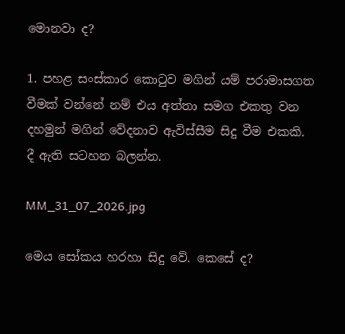මොනවා ද?

1. පහළ සංස්කාර කොටුව මගින් යම් පරාමාසගත වීමක් වන්නේ නම් එය අත්තා සමග එකතු වන දහමුන් මගින් වේදනාව ඇවිස්සීම සිදු වීම එකකි. දී ඇති සටහන බලන්න.

MM_31_07_2026.jpg

මෙය සෝකය හරහා සිදු වේ. කෙසේ ද?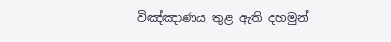විඤ්ඤාණය තුළ ඇති දහමුන්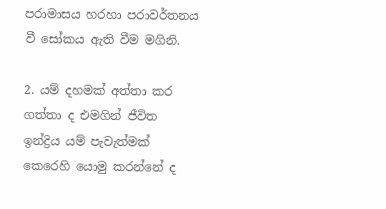පරාමාසය හරහා පරාවර්තනය වී සෝකය ඇති වීම මගිනි.

2. යම් දහමක් අත්තා කර ගත්තා ද එමගින් ජීවිත ඉන්ද්‍රිය යම් පැවැත්මක් කෙරෙහි යොමු කරන්නේ ද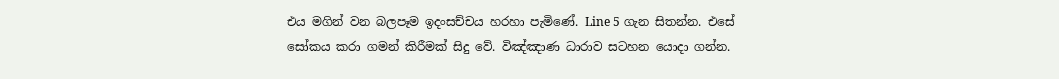එය මගින් වන බලපෑම ඉදංසච්චය හරහා පැමිණේ. Line 5 ගැන සිතන්න. එසේ සෝකය කරා ගමන් කිරීමක් සිදු වේ. විඤ්ඤාණ ධාරාව සටහන යොදා ගන්න.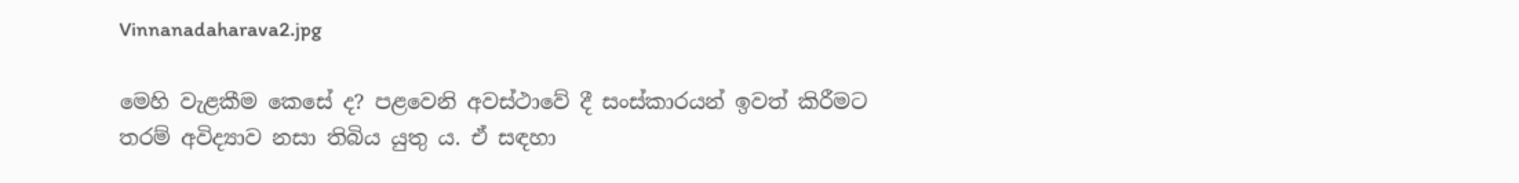Vinnanadaharava2.jpg

මෙහි වැළකීම කෙසේ ද? පළවෙනි අවස්ථාවේ දී සංස්කාරයන් ඉවත් කිරීමට තරම් අවිද්‍යාව නසා තිබිය යුතු ය. ඒ සඳහා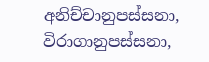අනිච්චානුපස්සනා, විරාගානුපස්සනා,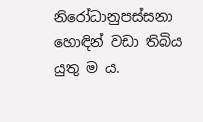නිරෝධානුපස්සනා හොඳින් වඩා තිබිය යුතු ම ය.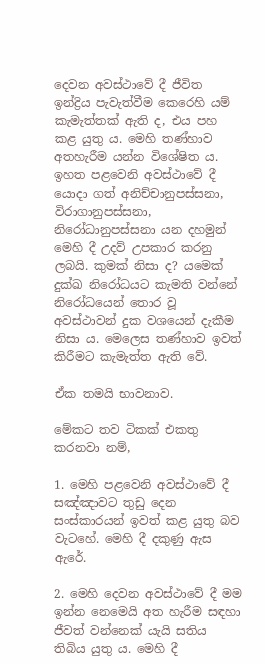දෙවන අවස්ථාවේ දී ජීවිත ඉන්ද්‍රිය පැවැත්වීම කෙරෙහි යම් කැමැත්තක් ඇති ද, එය පහ කළ යුතු ය. මෙහි තණ්හාව අතහැරීම යන්න විශේෂිත ය. ඉහත පළවෙනි අවස්ථාවේ දී යොදා ගත් අනිච්චානුපස්සනා, විරාගානුපස්සනා, නිරෝධානුපස්සනා යන දහමුන් මෙහි දී උදව් උපකාර කරනු ලබයි. කුමක් නිසා ද? යමෙක් දුක්ඛ නිරෝධයට කැමති වන්නේ නිරෝධයෙන් තොර වූ අවස්ථාවන් දුක වශයෙන් දැකීම නිසා ය. මෙලෙස තණ්හාව ඉවත් කිරීමට කැමැත්ත ඇති වේ.

ඒක තමයි භාවනාව.

මේකට තව ටිකක් එකතු කරනවා නම්,

1. මෙහි පළවෙනි අවස්ථාවේ දී සඤ්ඤාවට තුඩු දෙන සංස්කාරයන් ඉවත් කළ යුතු බව වැටහේ. මෙහි දී දකුණු ඇස ඇරේ.

2. මෙහි දෙවන අවස්ථාවේ දී මම ඉන්න නෙමෙයි අත හැරීම සඳහා ජීවත් වන්නෙක් යැයි සතිය තිබිය යුතු ය. මෙහි දී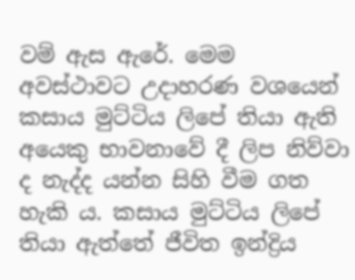වම් ඇස ඇරේ. මෙම අවස්ථාවට උදාහරණ වශයෙන් කසාය මුට්ටිය ලිපේ තියා ඇති අයෙකු භාවනාවේ දී ලිප නිව්වා ද නැද්ද යන්න සිහි වීම ගත හැකි ය. කසාය මුට්ටිය ලිපේ තියා ඇත්තේ ජීවිත ඉන්ද්‍රිය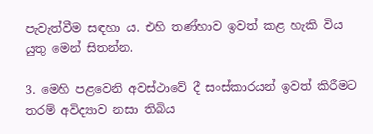පැවැත්වීම සඳහා ය. එහි තණ්හාව ඉවත් කළ හැකි විය යුතු මෙන් සිතන්න.

3. මෙහි පළවෙනි අවස්ථාවේ දී සංස්කාරයන් ඉවත් කිරීමට තරම් අවිද්‍යාව නසා තිබිය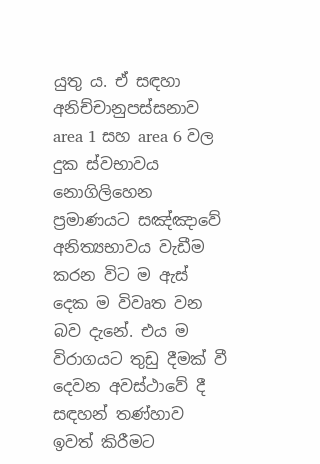යුතු ය. ඒ සඳහා අනිච්චානුපස්සනාව area 1 සහ area 6 වල දුක ස්වභාවය නොගිලිහෙන ප්‍රමාණයට සඤ්ඤාවේ අනිත්‍යභාවය වැඩීම කරන විට ම ඇස් දෙක ම විවෘත වන බව දැනේ. එය ම විරාගයට තුඩු දීමක් වී දෙවන අවස්ථාවේ දී සඳහන් තණ්හාව ඉවත් කිරීමට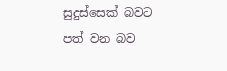සුදුස්සෙක් බවට පත් වන බව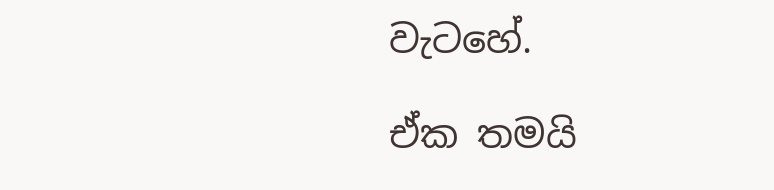වැටහේ.

ඒක තමයි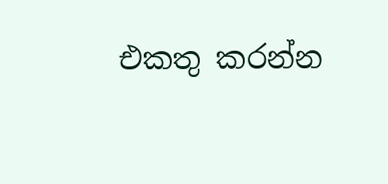එකතු කරන්න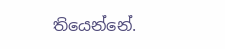තියෙන්නේ.